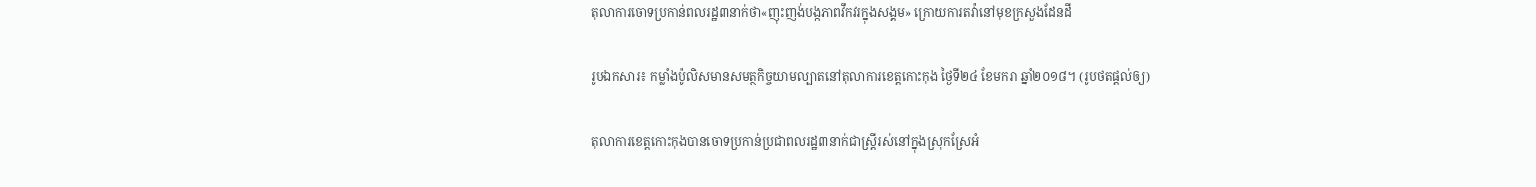តុលាការចោទប្រកាន់ពលរដ្ឋ៣នាក់ថា«ញុះញង់បង្កភាពវឹកវរក្នុងសង្គម» ក្រោយការតវ៉ានៅមុខក្រសួងដែនដី

រូបឯកសារ៖ កម្លាំងប៉ូលិសមានសមត្ថកិច្ចយាមល្បាតនៅតុលាការខេត្តកោះកុង ថ្ងៃទី២៤ ខែមករា ឆ្នាំ២០១៨។ (រូបថតផ្តល់ឲ្យ)

តុលាការខេត្តកោះកុងបានចោទប្រកាន់ប្រជាពលរដ្ឋ៣នាក់ជាស្រ្តីរស់នៅក្នុងស្រុកស្រែអំ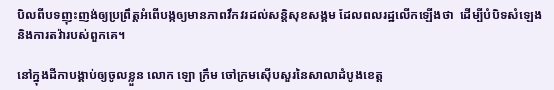បិលពីបទញុះញង់ឲ្យប្រព្រឹត្តអំពើបង្កឲ្យមានភាពវឹកវរដល់សន្តិសុខសង្គម ដែលពលរដ្ឋលើកឡើងថា  ដើម្បីបំបិទសំឡេង និងការតវ៉ារបស់ពួកគេ។

នៅក្នុងដីកាបង្គាប់ឲ្យចូលខ្លួន លោក ឡោ ក្រឹម ចៅក្រមស៊ើបសួរនៃសាលាដំបូងខេត្ត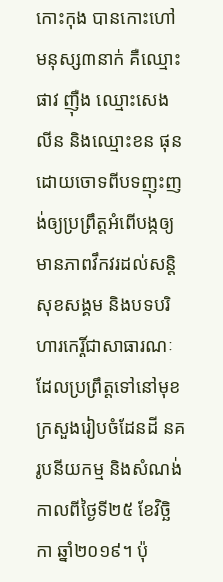កោះកុង បានកោះហៅមនុស្ស៣នាក់ គឺឈ្មោះផាវ ញ៉ឺង ឈ្មោះសេង លីន និងឈ្មោះខន ផុន ដោយចោទពីបទញុះញង់ឲ្យប្រព្រឹត្តអំពើបង្កឲ្យមានភាពវឹកវរដល់សន្តិសុខសង្គម និងបទបរិហារកេរ្តិ៍ជាសាធារណៈ ដែលប្រព្រឹត្តទៅនៅមុខក្រសួងរៀបចំដែនដី នគរូបនីយកម្ម និងសំណង់ កាលពីថ្ងៃទី២៥ ខែវិច្ឆិកា ឆ្នាំ២០១៩។ ប៉ុ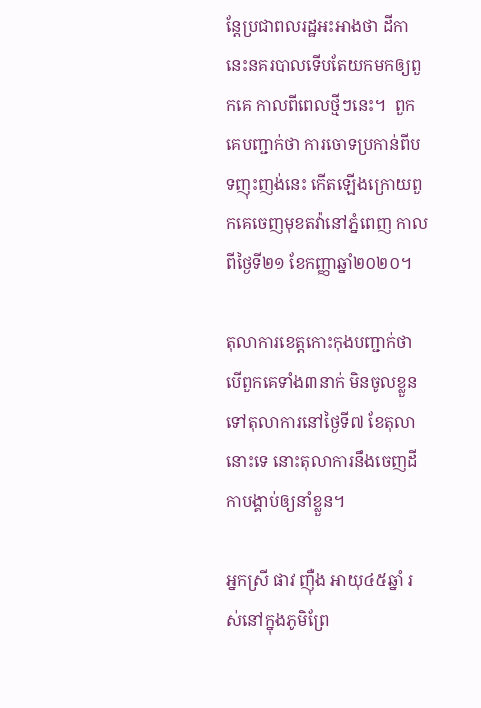ន្តែប្រជាពលរដ្ឋអះអាងថា ដីកានេះនគរបាលទើបតែយកមកឲ្យពួកគេ កាលពីពេលថ្មីៗនេះ។  ពួកគេបញ្ជាក់ថា ការចោទប្រកាន់ពីបទញុះញង់នេះ កើតឡើងក្រោយពួកគេចេញមុខតវ៉ានៅភ្នំពេញ កាលពីថ្ងៃទី២១ ខែកញ្ញាឆ្នាំ២០២០។

តុលាការខេត្តកោះកុងបញ្ជាក់ថា បើពួកគេទាំង៣នាក់ មិនចូលខ្លួនទៅតុលាការនៅថ្ងៃទី៧ ខែតុលានោះទេ នោះតុលាការនឹងចេញដីកាបង្គាប់ឲ្យនាំខ្លួន។

អ្នកស្រី ផាវ ញ៉ឺង អាយុ៤៥ឆ្នាំ រស់នៅក្នុងភូមិព្រែ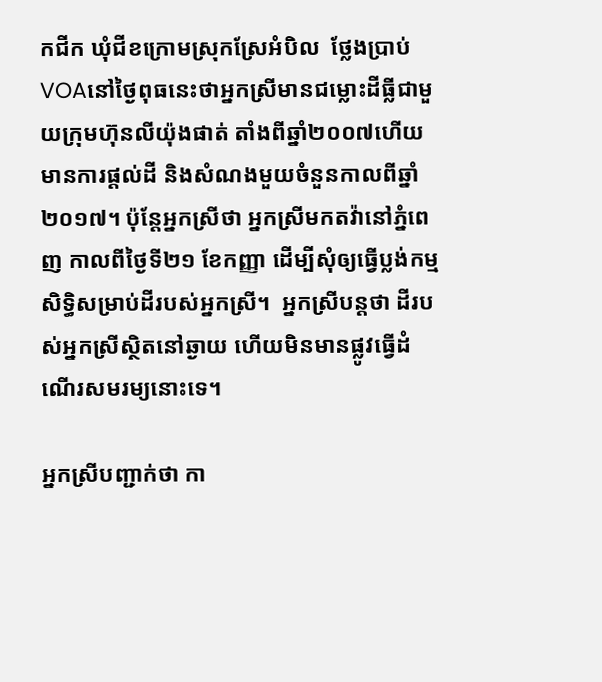កជីក ឃុំជីខក្រោមស្រុកស្រែអំបិល  ថ្លែងប្រាប់VOAនៅថ្ងៃពុធនេះថាអ្នកស្រីមានជម្លោះដីធ្លីជាមួយក្រុមហ៊ុនលីយ៉ុងផាត់ តាំងពីឆ្នាំ២០០៧ហើយមានការផ្តល់ដី និងសំណងមួយចំនួនកាលពីឆ្នាំ២០១៧។ ប៉ុន្តែអ្នកស្រីថា អ្នកស្រីមកតវ៉ានៅភ្នំពេញ កាលពីថ្ងៃទី២១ ខែកញ្ញា ដើម្បីសុំឲ្យធ្វើប្លង់កម្មសិទ្ធិសម្រាប់ដីរបស់អ្នកស្រី។  អ្នកស្រីបន្តថា ដីរបស់អ្នកស្រីស្ថិតនៅឆ្ងាយ ហើយមិនមានផ្លូវធ្វើដំណើរសមរម្យនោះទេ។

អ្នកស្រីបញ្ជាក់ថា កា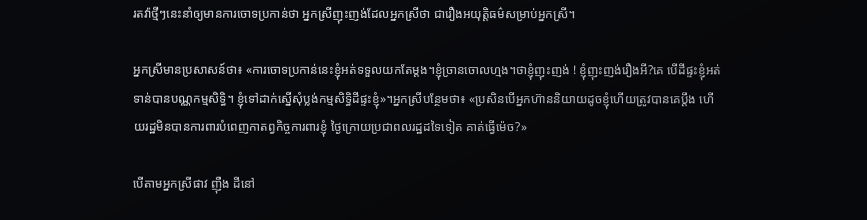រតវ៉ាថ្មីៗនេះនាំឲ្យមានការចោទប្រកាន់ថា អ្នកស្រីញុះញង់ដែលអ្នកស្រីថា ជារឿងអយុត្តិធម៌សម្រាប់អ្នកស្រី។

អ្នកស្រីមានប្រសាសន៍ថា៖ «ការចោទប្រកាន់នេះខ្ញុំអត់ទទួលយកតែម្តង។ខ្ញុំច្រានចោលហ្មង។ថាខ្ញុំញុះញង់ ! ខ្ញុំញុះញង់រឿងអី?គេ បើដីផ្ទះខ្ញុំអត់ទាន់បានបណ្ណកម្មសិទ្ធិ។ ខ្ញុំទៅដាក់ស្នើសុំប្លង់កម្មសិទ្ធិដីផ្ទះខ្ញុំ»។អ្នកស្រីបន្ថែមថា៖ «ប្រសិនបើអ្នកហ៊ាននិយាយដូចខ្ញុំហើយត្រូវបានគេប្តឹង ហើយរដ្ឋមិនបានការពារបំពេញកាតព្វកិច្ចការពារខ្ញុំ ថ្ងៃក្រោយប្រជាពលរដ្ឋដទៃទៀត គាត់ធ្វើម៉េច?»

បើតាមអ្នកស្រីផាវ ញ៉ឺង ដីនៅ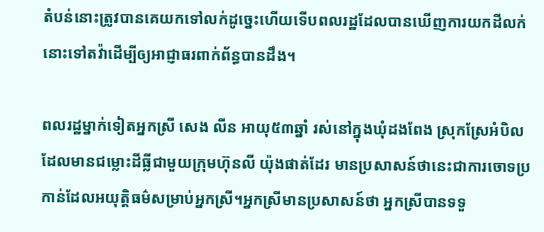តំបន់នោះត្រូវបានគេយកទៅលក់ដូច្នេះហើយទើបពលរដ្ឋដែលបានឃើញការយកដីលក់នោះទៅតវ៉ាដើម្បីឲ្យអាជ្ញាធរពាក់ព័ន្ធបានដឹង។

ពលរដ្ឋម្នាក់ទៀតអ្នកស្រី សេង លីន អាយុ៥៣ឆ្នាំ រស់នៅក្នុងឃុំដងពែង ស្រុកស្រែអំបិល ដែលមានជម្លោះដីធ្លីជាមួយក្រុមហ៊ុនលី យ៉ុងផាត់ដែរ មានប្រសាសន៍ថានេះជាការចោទប្រកាន់ដែលអយុត្តិធម៌សម្រាប់អ្នកស្រី។អ្នកស្រីមានប្រសាសន៍ថា អ្នកស្រីបានទទួ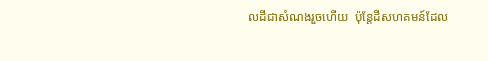លដីជាសំណងរួចហើយ  ប៉ុន្តែដីសហគមន៍ដែល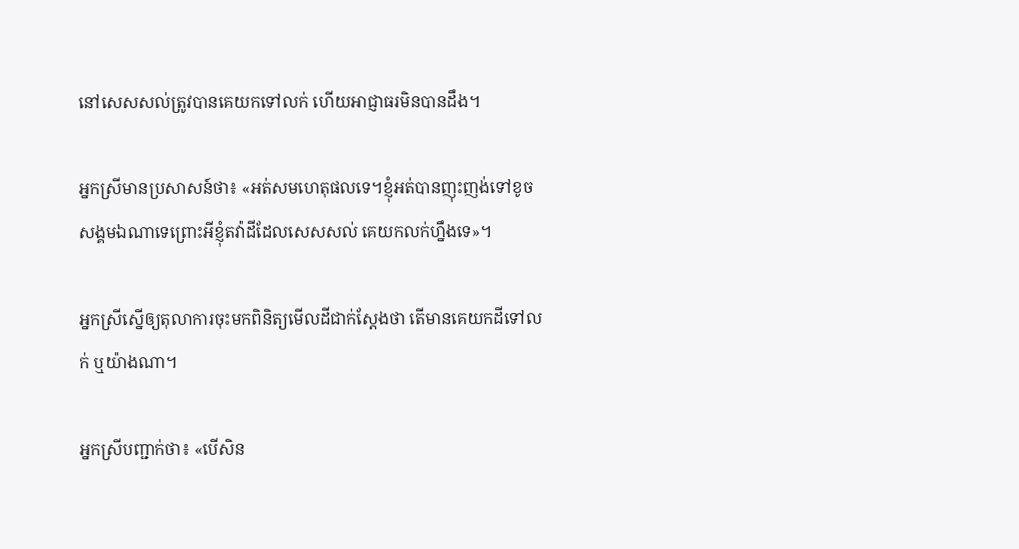នៅសេសសល់ត្រូវបានគេយកទៅលក់ ហើយអាជ្ញាធរមិនបានដឹង។

អ្នកស្រីមានប្រសាសន៍ថា៖ «អត់សមហេតុផលទេ។ខ្ញុំអត់បានញុះញង់ទៅខូចសង្គមឯណាទេព្រោះអីខ្ញុំតវ៉ាដីដែលសេសសល់ គេយកលក់ហ្នឹងទេ»។

អ្នកស្រីស្នើឲ្យតុលាការចុះមកពិនិត្យមើលដីជាក់ស្តែងថា តើមានគេយកដីទៅលក់ ឬយ៉ាងណា។

អ្នកស្រីបញ្ជាក់ថា៖ «បើសិន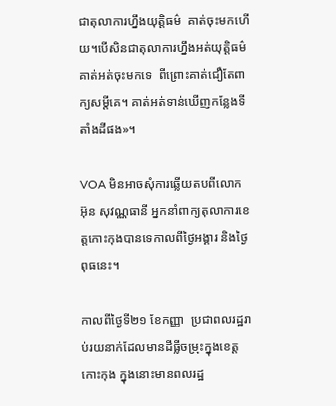ជាតុលាការហ្នឹងយុត្តិធម៌  គាត់ចុះមកហើយ។បើសិនជាតុលាការហ្នឹងអត់យុត្តិធម៌ គាត់អត់ចុះមកទេ  ពីព្រោះគាត់ជឿតែពាក្យសម្តីគេ។ គាត់អត់ទាន់ឃើញកន្លែងទីតាំងដីផង»។

VOA មិនអាចសុំការឆ្លើយតបពីលោក អ៊ុន សុវណ្ណធានី អ្នកនាំពាក្យតុលាការខេត្តកោះកុងបានទេកាលពីថ្ងៃអង្គារ និងថ្ងៃពុធនេះ។

កាលពីថ្ងៃទី២១ ខែកញ្ញា  ប្រជាពលរដ្ឋរាប់រយនាក់ដែលមានដីធ្លីចម្រុះក្នុងខេត្តកោះកុង ក្នុងនោះមានពលរដ្ឋ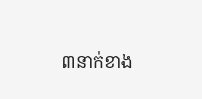៣នាក់ខាង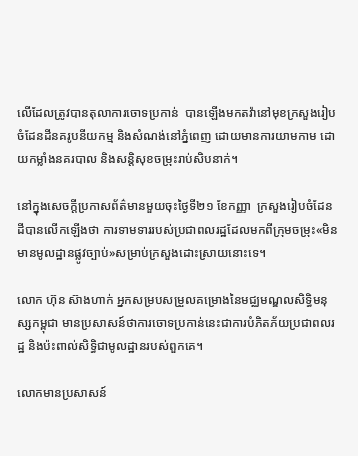លើដែលត្រូវបានតុលាការចោទប្រកាន់  បានឡើងមកតវ៉ានៅមុខក្រសួងរៀបចំដែនដីនគរូបនីយកម្ម និងសំណង់នៅភ្នំពេញ ដោយមានការយាមកាម ដោយកម្លាំងនគរបាល និងសន្តិសុខចម្រុះរាប់សិបនាក់។

នៅក្នុងសេចក្តីប្រកាសព័ត៌មានមួយចុះថ្ងៃទី២១ ខែកញ្ញា  ក្រសួងរៀបចំដែនដីបានលើកឡើងថា ការទាមទាររបស់ប្រជាពលរដ្ឋដែលមកពីក្រុមចម្រុះ«មិនមានមូលដ្ឋានផ្លូវច្បាប់»សម្រាប់ក្រសួងដោះស្រាយនោះទេ។

លោក ហ៊ុន ស៊ាងហាក់ អ្នកសម្របសម្រួលគម្រោងនៃមជ្ឈមណ្ឌលសិទ្ធិមនុស្សកម្ពុជា មានប្រសាសន៍ថាការចោទប្រកាន់នេះជាការបំភិតភ័យប្រជាពលរដ្ឋ និងប៉ះពាល់សិទ្ធិជាមូលដ្ឋានរបស់ពួកគេ។

លោកមានប្រសាសន៍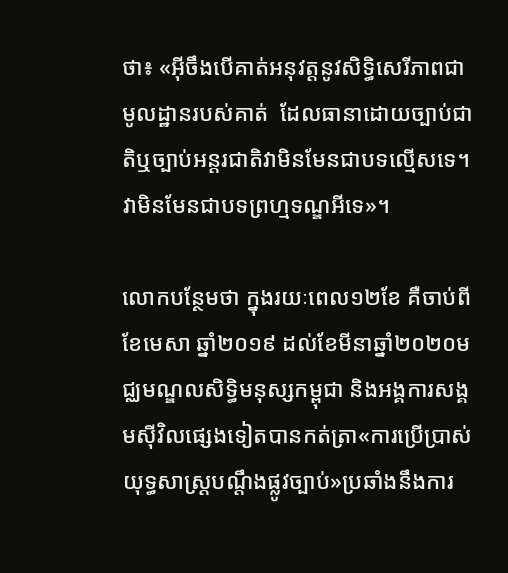ថា៖ «អ៊ីចឹងបើគាត់អនុវត្តនូវសិទ្ធិសេរីភាពជាមូលដ្ឋានរបស់គាត់  ដែលធានាដោយច្បាប់ជាតិឬច្បាប់អន្តរជាតិវាមិនមែនជាបទល្មើសទេ។វាមិនមែនជាបទព្រហ្មទណ្ឌអីទេ»។

លោកបន្ថែមថា ក្នុងរយៈពេល១២ខែ គឺចាប់ពីខែមេសា ឆ្នាំ២០១៩ ដល់ខែមីនាឆ្នាំ២០២០មជ្ឈមណ្ឌលសិទ្ធិមនុស្សកម្ពុជា និងអង្គការសង្គមស៊ីវិលផ្សេងទៀតបានកត់ត្រា«ការប្រើប្រាស់យុទ្ធសាស្រ្តបណ្តឹងផ្លូវច្បាប់»ប្រឆាំងនឹងការ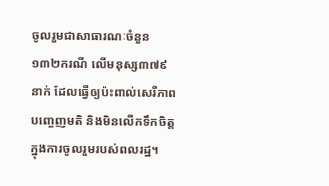ចូលរួមជាសាធារណៈចំនួន១៣២ករណី លើមនុស្ស៣៧៩នាក់ ដែលធ្វើឲ្យប៉ះពាល់សេរីភាពបញ្ចេញមតិ និងមិនលើកទឹកចិត្តក្នុងការចូលរួមរបស់ពលរដ្ឋ។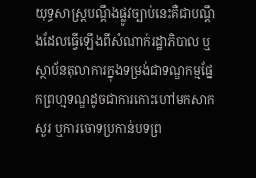យុទ្ធសាស្រ្តបណ្តឹងផ្លូវច្បាប់នេះគឺជាបណ្តឹងដែលធ្វើឡើងពីសំណាក់រដ្ឋាភិបាល ឬស្ថាប័នតុលាការក្នុងទម្រង់ជាទណ្ឌកម្មផ្នែកព្រហ្មទណ្ឌដូចជាការកោះហៅមកសាកសួរ ឬការចោទប្រកាន់បទព្រ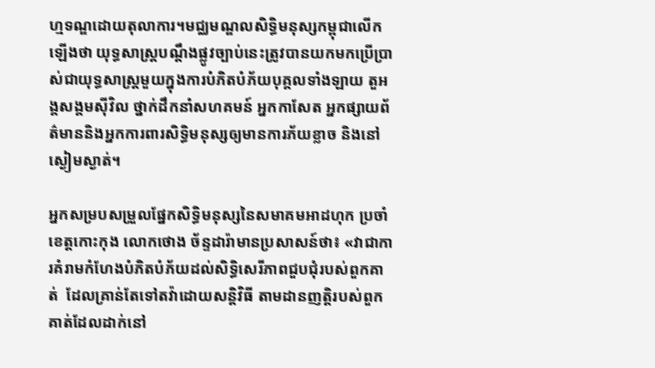ហ្មទណ្ឌដោយតុលាការ។មជ្ឈមណ្ឌលសិទ្ធិមនុស្សកម្ពុជាលើកឡើងថា យុទ្ធសាស្រ្តបណ្តឹងផ្លូវច្បាប់នេះត្រូវបានយកមកប្រើប្រាស់ជាយុទ្ធសាស្រ្តមួយក្នុងការបំភិតបំភ័យបុគ្គលទាំងឡាយ តួអង្គសង្គមស៊ីវិល ថ្នាក់ដឹកនាំសហគមន៍ អ្នកកាសែត អ្នកផ្សាយព័ត៌មាននិងអ្នកការពារសិទ្ធិមនុស្សឲ្យមានការភ័យខ្លាច និងនៅស្ងៀមស្ងាត់។

អ្នកសម្របសម្រួលផ្នែកសិទ្ធិមនុស្សនៃសមាគមអាដហុក ប្រចាំខេត្តកោះកុង លោកថោង ច័ន្ទដារ៉ាមានប្រសាសន៍ថា៖ «វាជាការគំរាមកំហែងបំភិតបំភ័យដល់សិទ្ធិសេរីភាពជួបជុំរបស់ពួកគាត់  ដែលគ្រាន់តែទៅតវ៉ាដោយសន្តិវិធី តាមដានញត្តិរបស់ពួកគាត់ដែលដាក់នៅ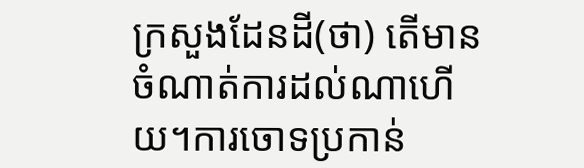ក្រសួងដែនដី(ថា) តើមានចំណាត់ការដល់ណាហើយ។ការចោទប្រកាន់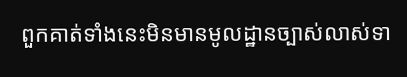ពួកគាត់ទាំងនេះមិនមានមូលដ្ឋានច្បាស់លាស់ទា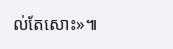ល់តែសោះ»៕